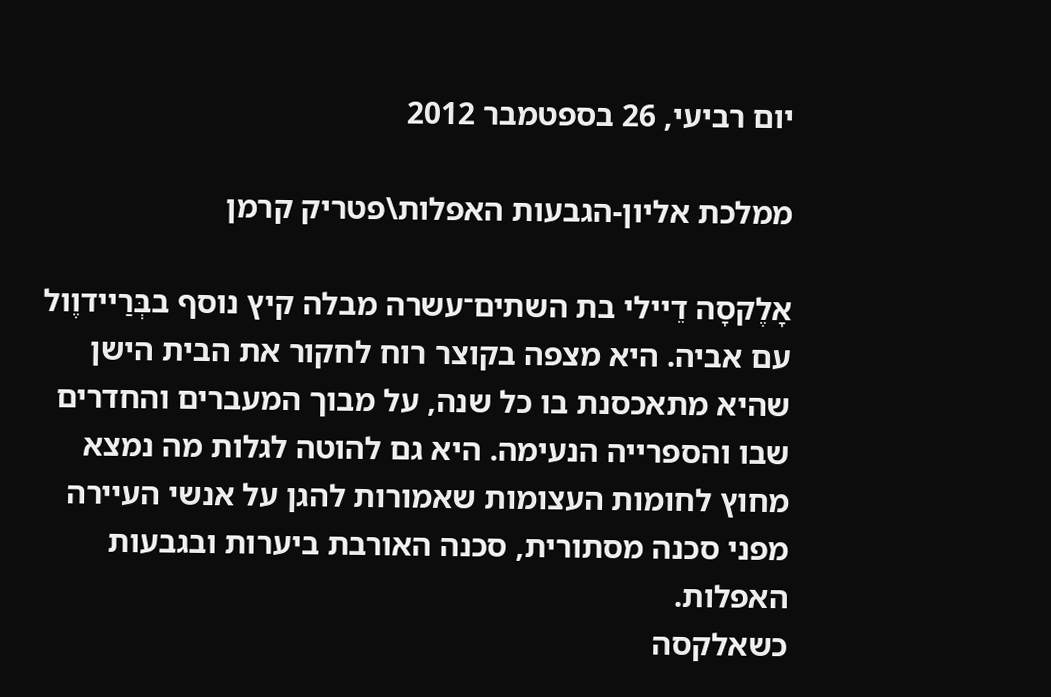יום רביעי, 26 בספטמבר 2012

ממלכת אליון-הגבעות האפלות\פטריק קרמן

אָלֶקסָה דֵיילי בת השתים־עשרה מבלה קיץ נוסף בבְּרַיידוֶול עם אביה. היא מצפה בקוצר רוח לחקור את הבית הישן שהיא מתאכסנת בו כל שנה, על מבוך המעברים והחדרים שבו והספרייה הנעימה. היא גם להוטה לגלות מה נמצא מחוץ לחומות העצומות שאמורות להגן על אנשי העיירה מפני סכנה מסתורית, סכנה האורבת ביערות ובגבעות האפלות.
כשאלקסה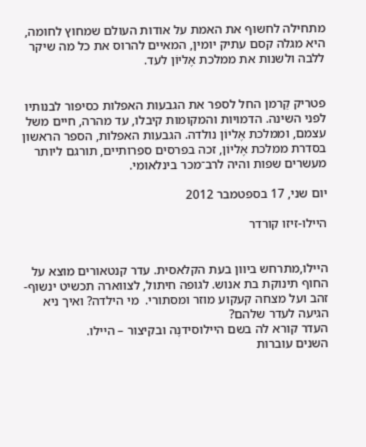מתחילה לחשוף את האמת על אודות העולם שמחוץ לחומה, היא מגלה קסם עתיק יומין, המאיים להרוס את כל מה שיקר ללבה ולשנות את ממלכת אֶליוֹן לעד.


פטריק קַרמן החל לספר את הגבעות האפלות כסיפור לבנותיו לפני השינה. הדמויות והמקומות קיבלו, עד מהרה, חיים משל עצמם, וממלכת אֶליוֹן נולדה. הגבעות האפלות, הספר הראשון בסדרת ממלכת אֶליוֹן, זכה בפרסים ספרותיים, תורגם ליותר מעשרים שפות והיה לרב־מכר בינלאומי.

יום שני, 17 בספטמבר 2012

היילו-זיזו קורדר


היילו,מתרחש ביוון בעת הקלאסית. עדר קנטאורים מוצא על החוף תינוקת בת אנוש. לגופה חיתול, לצווארה תכשיט ינשוף-זהב ועל מצחה קעקוע מוזר ומסתורי.  מי הילדה? ואיך ניא הגיעה לעדר שלהם?
העדר קורא לה בשם היילוסידנֶה ובקיצור – היילו.
השנים עוברות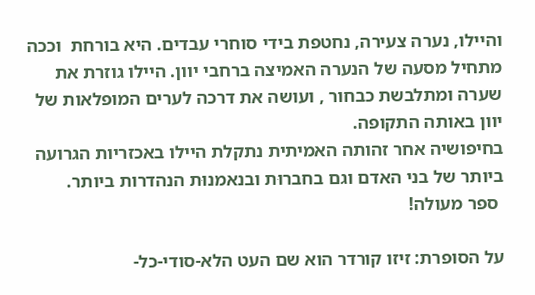והיילו, נערה צעירה, נחטפת בידי סוחרי עבדים. היא בורחת  וככה מתחיל מסעה של הנערה האמיצה ברחבי יוון. היילו גוזרת את שערה ומתלבשת כבחור , ועושה את דרכה לערים המופלאות של יוון באותה התקופה.
בחיפושיה אחר זהותה האמיתית נתקלת היילו באכזריות הגרועה ביותר של בני האדם וגם בחברוּת ובנאמנוּת הנהדרות ביותר.
 ספר מעולה!

על הסופרת: זיזו קורדר הוא שם העט הלא-סודי-כל-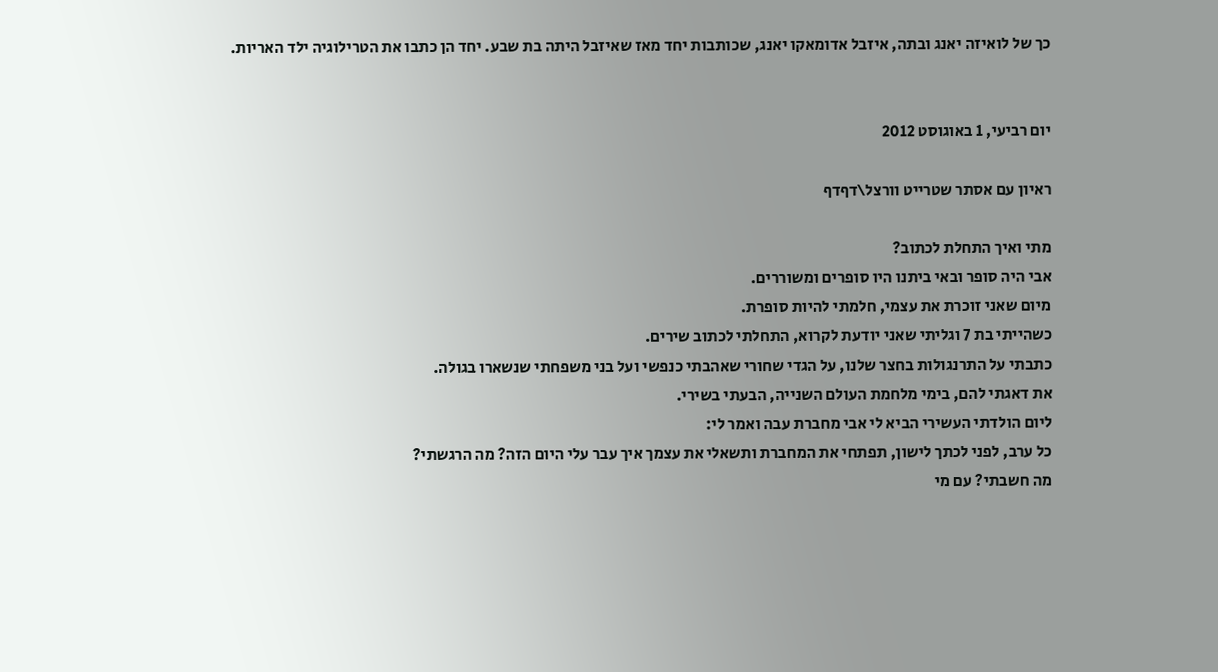כך של לואיזה יאנג ובתה, איזבל אדומאקו יאנג, שכותבות יחד מאז שאיזבל היתה בת שבע. יחד הן כתבו את הטרילוגיה ילד האריות.


יום רביעי, 1 באוגוסט 2012

ראיון עם אסתר שטרייט וורצל\דףדף

מתי ואיך התחלת לכתוב?
אבי היה סופר ובאי ביתנו היו סופרים ומשוררים.
מיום שאני זוכרת את עצמי, חלמתי להיות סופרת.
כשהייתי בת 7 וגליתי שאני יודעת לקרוא, התחלתי לכתוב שירים.
כתבתי על התרנגולות בחצר שלנו, על הגדי שחורי שאהבתי כנפשי ועל בני משפחתי שנשארו בגולה.
את דאגתי להם, בימי מלחמת העולם השנייה, הבעתי בשירי.
ליום הולדתי העשירי הביא לי אבי מחברת עבה ואמר לי:
כל ערב, לפני לכתך לישון, תפתחי את המחברת ותשאלי את עצמך איך עבר עלי היום הזה? מה הרגשתי?
מה חשבתי? עם מי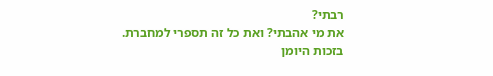רבתי?
את מי אהבתי? ואת כל זה תספרי למחברת.
בזכות היומן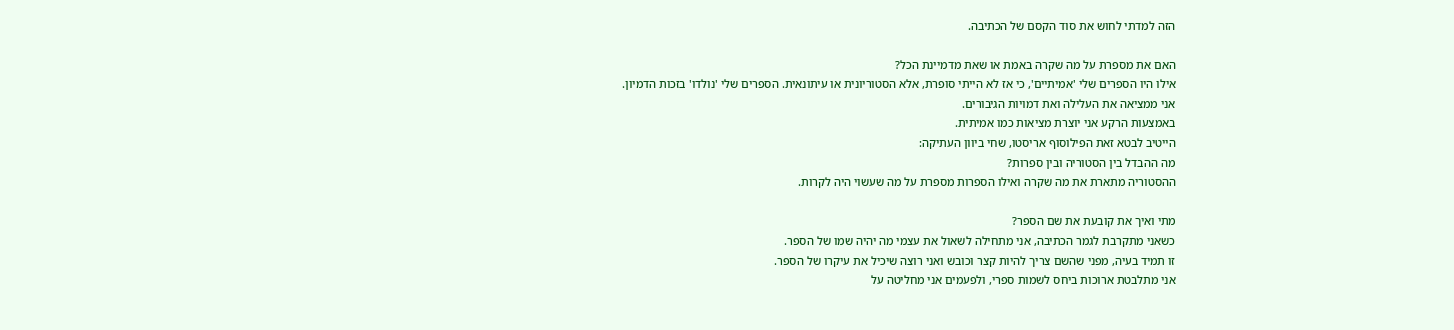הזה למדתי לחוש את סוד הקסם של הכתיבה.

האם את מספרת על מה שקרה באמת או שאת מדמיינת הכל?
אילו היו הספרים שלי 'אמיתיים', כי אז לא הייתי סופרת, אלא הסטוריונית או עיתונאית. הספרים שלי 'נולדו' בזכות הדמיון.
אני ממציאה את העלילה ואת דמויות הגיבורים.
באמצעות הרקע אני יוצרת מציאות כמו אמיתית.
הייטיב לבטא זאת הפילוסוף אריסטו, שחי ביוון העתיקה:
מה ההבדל בין הסטוריה ובין ספרות?
ההסטוריה מתארת את מה שקרה ואילו הספרות מספרת על מה שעשוי היה לקרות.

מתי ואיך את קובעת את שם הספר?
כשאני מתקרבת לגמר הכתיבה, אני מתחילה לשאול את עצמי מה יהיה שמו של הספר.
זו תמיד בעיה, מפני שהשם צריך להיות קצר וכובש ואני רוצה שיכיל את עיקרו של הספר.
אני מתלבטת ארוכות ביחס לשמות ספרי, ולפעמים אני מחליטה על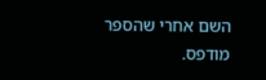השם אחרי שהספר מודפס.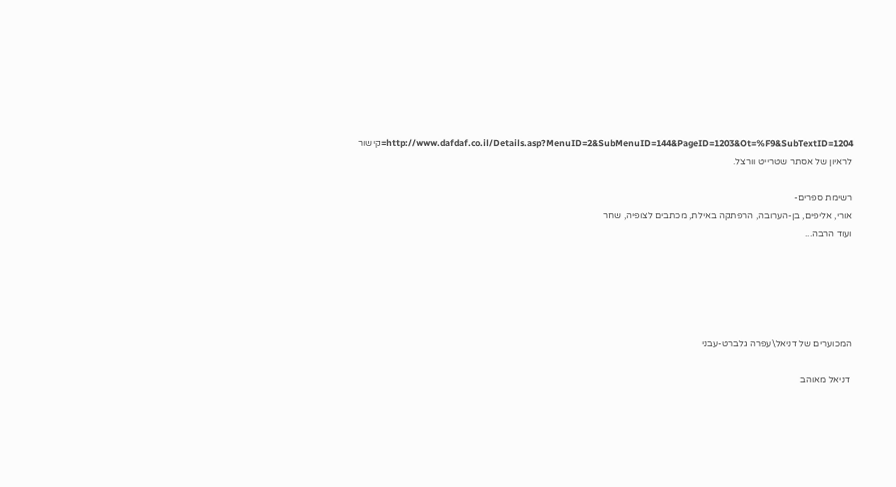http://www.dafdaf.co.il/Details.asp?MenuID=2&SubMenuID=144&PageID=1203&Ot=%F9&SubTextID=1204=קישור לראיון של אסתר שטרייט וורצל.

רשימת ספרים-
אורי, אליפים, בן-הערובה, הרפתקה באילת, מכתבים לצופיה, שחר
ועוד הרבה...





המכוערים של דניאל\עפרה גלברט-עבני

 דניאל מאוהב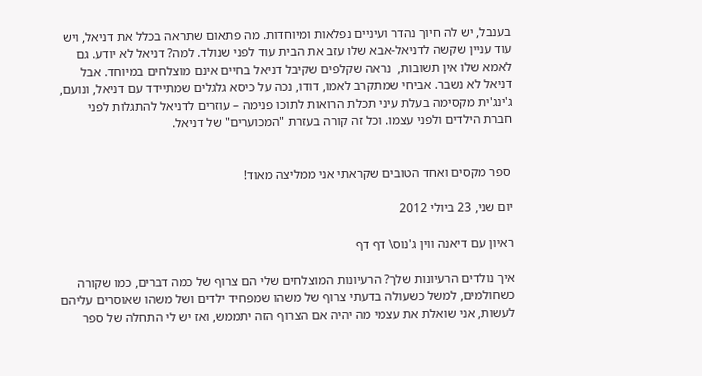בענבל, יש לה חיוך נהדר ועיניים נפלאות ומיוחדות. מה פתאום שתראה בכלל את דניאל, ויש עוד עניין שקשה לדניאל-אבא שלו עזב את הבית עוד לפני שנולד. למה? דניאל לא יודע. גם לאמא שלו אין תשובות,  נראה שקלפים שקיבל דניאל בחיים אינם מוצלחים במיוחד. אבל דניאל לא נשבר. אביחי שמתקרב לאמו, דודו, נכה על כיסא גלגלים שמתיידד עם דניאל, ונועם, ג'ינג'ית מקסימה בעלת עיני תכלת הרואות לתוכו פנימה – עוזרים לדניאל להתגלות לפני חברת הילדים ולפני עצמו. וכל זה קורה בעזרת "המכוערים" של דניאל.


 ספר מקסים ואחד הטובים שקראתי אני ממליצה מאוד!

יום שני, 23 ביולי 2012

ראיון עם דיאנה ווין ג'נוס\ דף דף

איך נולדים הרעיונות שלך? הרעיונות המוצלחים שלי הם צרוף של כמה דברים, כמו שקורה כשחולמים, למשל כשעולה בדעתי צרוף של משהו שמפחיד ילדים ושל משהו שאוסרים עליהם לעשות, אני שואלת את עצמי מה יהיה אם הצרוף הזה יתממש, ואז יש לי התחלה של ספר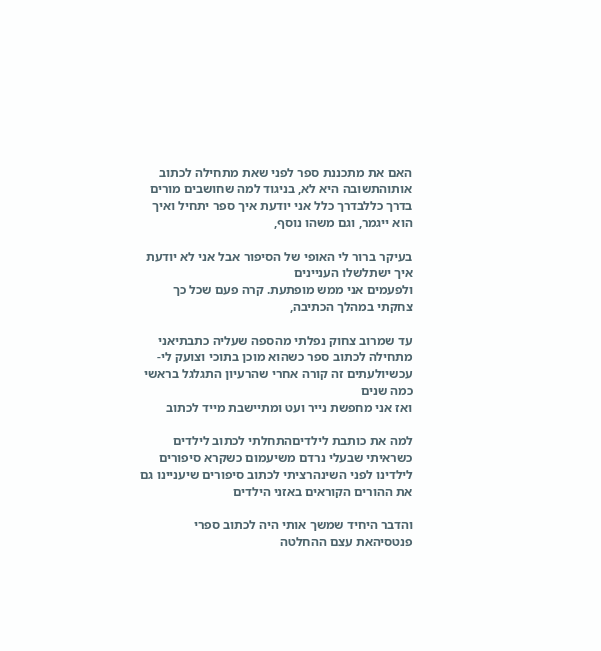האם את מתכננת ספר לפני שאת מתחילה לכתוב אותוהתשובה היא לא, בניגוד למה שחושבים מורים בדרך כללבדרך כלל אני יודעת איך ספר יתחיל ואיך הוא ייגמר, וגם משהו נוסף,

בעיקר ברור לי האופי של הסיפור אבל אני לא יודעת איך ישתלשלו העניינים
ולפעמים אני ממש מופתעת. קרה פעם שכל כך צחקתי במהלך הכתיבה,

עד שמרוב צחוק נפלתי מהספה שעליה כתבתיאני מתחילה לכתוב ספר כשהוא מוכן בתוכי וצועק לי- עכשיולעתים זה קורה אחרי שהרעיון התגלגל בראשי כמה שנים
ואז אני מחפשת נייר ועט ומתיישבת מייד לכתוב

למה את כותבת לילדיםהתחלתי לכתוב לילדים כשראיתי שבעלי נרדם משיעמום כשקרא סיפורים לילדינו לפני השינהרציתי לכתוב סיפורים שיעניינו גם את ההורים הקוראים באזני הילדים

והדבר היחיד שמשך אותי היה לכתוב ספרי פנטסיהאת עצם ההחלטה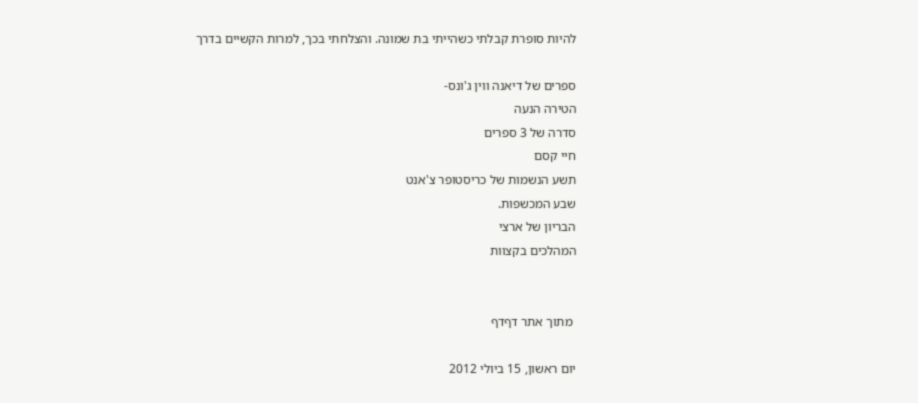להיות סופרת קבלתי כשהייתי בת שמונה. והצלחתי בכך, למרות הקשיים בדרך

ספרים של דיאנה ווין ג'ונס-
הטירה הנעה
סדרה של 3 ספרים
חיי קסם
תשע הנשמות של כריסטופר צ'אנט
שבע המכשפות.
הבריון של ארצי
המהלכים בקצוות


 מתוך אתר דףדף

יום ראשון, 15 ביולי 2012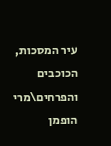עיר המסכות, הכוכבים והפרחים\מרי הופמן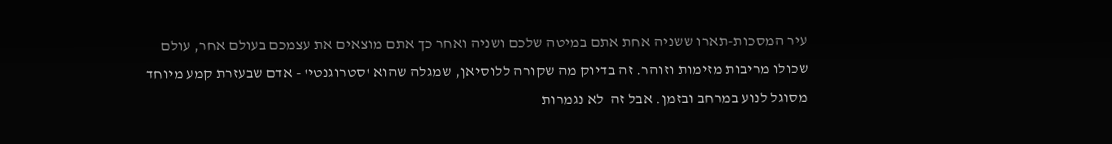עיר המסכות-תארו ששניה אחת אתם במיטה שלכם ושניה ואחר כך אתם מוצאים את עצמכם בעולם אחר, עולם שכולו מריבות מזימות וזוהר. זה בדיוק מה שקורה ללוסיאן, שמגלה שהוא 'סטרוגנטי' - אדם שבעזרת קמע מיוחד מסוגל לנוע במרחב ובזמן. אבל זה  לא נגמרות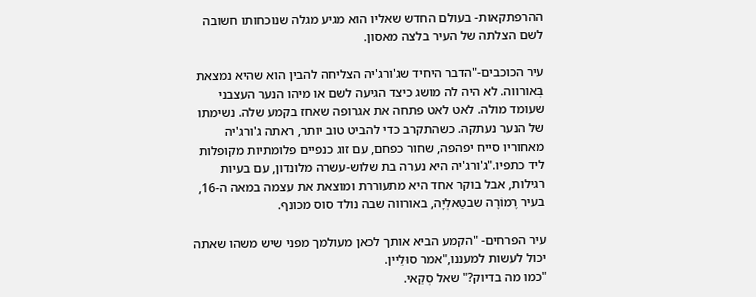ההרפתקאות- בעולם החדש שאליו הוא מגיע מגלה שנוכחותו חשובה לשם הצלתה של העיר בלצה מאסון.

עיר הכוכבים-"הדבר היחיד שג'ורג'יה הצליחה להבין הוא שהיא נמצאת בְּאורווה. לא היה לה מושג כיצד הגיעה לשם או מיהו הנער העצבני שעומד מולה. לאט לאט פתחה את אגרופה שאחז בקמע שלה. נשימתו של הנער נעתקה. כשהתקרב כדי להביט טוב יותר, ראתה ג'ורג'יה מאחוריו סייח יפהפה, שחור כפחם, עם זוג כנפיים פלומתיות מקופלות ליד כתפיו."ג'ורג'יה היא נערה בת שלוש-עשרה מלונדון, עם בעיות רגילות, אבל בוקר אחד היא מתעוררת ומוצאת את עצמה במאה ה-16, בעיר רֶמוֹרָה שבטַאלְיָה, באורווה שבה נולד סוס מכונף.

עיר הפרחים- "הקמע הביא אותך לכאן מעולמך מפני שיש משהו שאתה יכול לעשות למעננו,"אמר סוּלֵיין.
"כמו מה בדיוק?" שאל סְקַאי.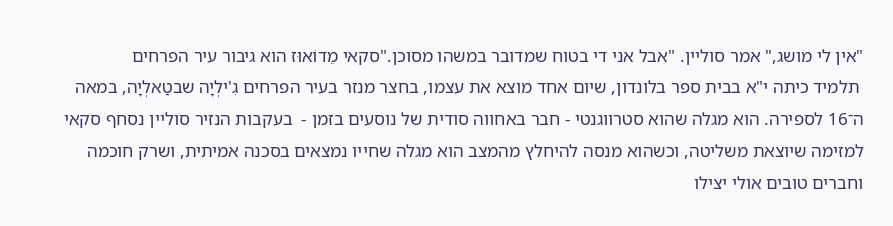"אין לי מושג," אמר סוליין. "אבל אני די בטוח שמדובר במשהו מסוכן."סקאי מֵדוֹאוּז הוא גיבור עיר הפרחים
 תלמיד כיתה י"א בבית ספר בלונדון, שיום אחד מוצא את עצמו, בחצר מנזר בעיר הפרחים גִ'ילְיָה שבטַאלְיָה, במאה ה־16 לספירה. הוא מגלה שהוא סטרווגנטי - חבר באחווה סודית של נוסעים בזמן -  בעקבות הנזיר סוליין נסחף סקאי למזימה שיוצאת משליטה, וכשהוא מנסה להיחלץ מהמצב הוא מגלה שחייו נמצאים בסכנה אמיתית, ושרק חוכמה  וחברים טובים אולי יצילו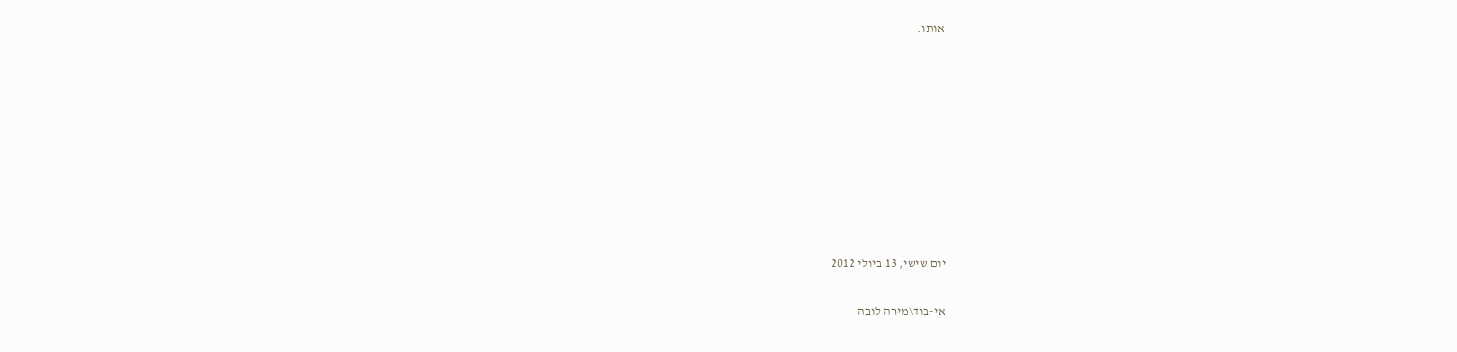אותו.









יום שישי, 13 ביולי 2012

אי-בוד\מירה לובה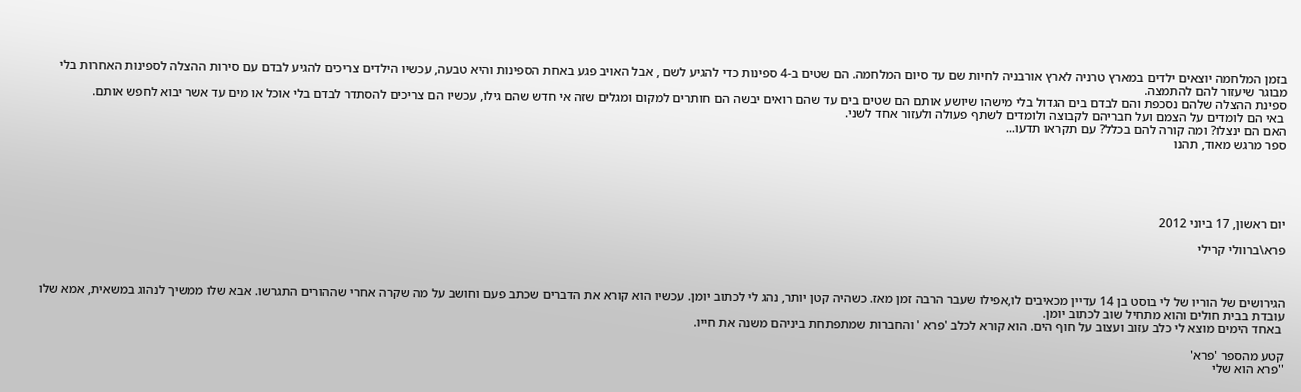בזמן המלחמה יוצאים ילדים במארץ טרניה לארץ אורבניה לחיות שם עד סיום המלחמה. הם שטים ב-4 ספינות כדי להגיע לשם , אבל האויב פגע באחת הספינות והיא טבעה, עכשיו הילדים צריכים להגיע לבדם עם סירות ההצלה לספינות האחרות בלי מבוגר שיעזור להם להתמצה.
ספינת ההצלה שלהם נסכפת והם לבדם בים הגדול בלי מישהו שיושע אותם הם שטים בים עד שהם רואים יבשה הם חותרים למקום ומגלים שזה אי חדש שהם גילו, עכשיו הם צריכים להסתדר לבדם בלי אוכל או מים עד אשר יבוא לחפש אותם.
 באי הם לומדים על הצמם ועל חבריהם לקבוצה ולומדים לשתף פעולה ולעזור אחד לשני.
האם הם ינצלו? ומה קורה להם בכלל? עם תקראו תדעו...
ספר מרגש מאוד, תהנו





יום ראשון, 17 ביוני 2012

פרא\ברוולי קרילי



הגירושים של הוריו של לי בוסט בן 14 עדיין מכאיבים לו,אפילו שעבר הרבה זמן מאז. כשהיה קטן יותר, נהג לי לכתוב יומן. עכשיו הוא קורא את הדברים שכתב פעם וחושב על מה שקרה אחרי שההורים התגרשו. אבא שלו ממשיך לנהוג במשאית, אמא שלו עובדת בבית חולים והוא מתחיל שוב לכתוב יומן.
 באחד הימים מוצא לי כלב עזוב ועצוב על חוף הים. הוא קורא לכלב 'פרא ' והחברות שמתפתחת ביניהם משנה את חייו.

קטע מהספר 'פרא'
''פרא הוא שלי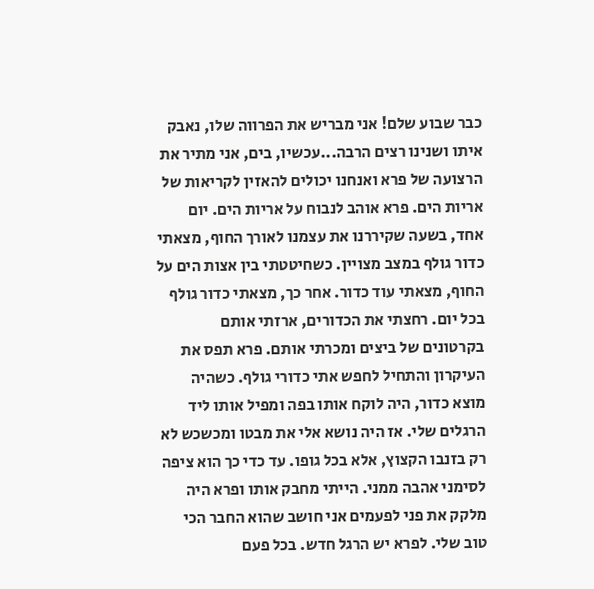כבר שבוע שלם! אני מבריש את הפרווה שלו, נאבק איתו ושנינו רצים הרבה...עכשיו, בים, אני מתיר את הרצועה של פרא ואנחנו יכולים להאזין לקריאות של אריות הים. פרא אוהב לנבוח על אריות הים. יום אחד, בשעה שקיררנו את עצמנו לאורך החוף, מצאתי כדור גולף במצב מצויין. כשחיטטתי בין אצות הים על החוף, מצאתי עוד כדור. אחר כך, מצאתי כדור גולף בכל יום. רחצתי את הכדורים, ארזתי אותם בקרטונים של ביצים ומכרתי אותם. פרא תפס את העיקרון והתחיל לחפש אתי כדורי גולף. כשהיה מוצא כדור, היה לוקח אותו בפה ומפיל אותו ליד הרגלים שלי. אז היה נושא אלי את מבטו ומכשכש לא רק בזנבו הקצוץ, אלא בכל גופו. עד כדי כך הוא ציפה לסימני אהבה ממני. הייתי מחבק אותו ופרא היה מלקק את פני לפעמים אני חושב שהוא החבר הכי טוב שלי. לפרא יש הרגל חדש. בכל פעם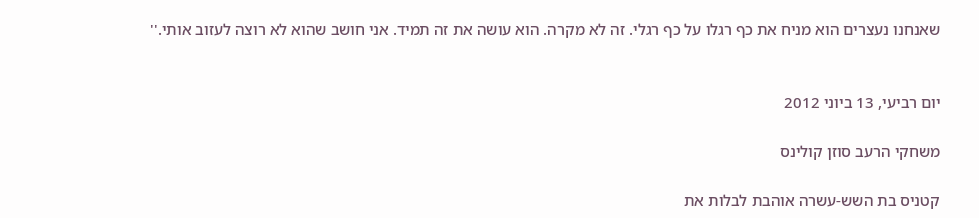שאנחנו נעצרים הוא מניח את כף רגלו על כף רגלי. זה לא מקרה. הוא עושה את זה תמיד. אני חושב שהוא לא רוצה לעזוב אותי.''


יום רביעי, 13 ביוני 2012

משחקי הרעב סוזן קולינס

קטניס בת השש-עשרה אוהבת לבלות את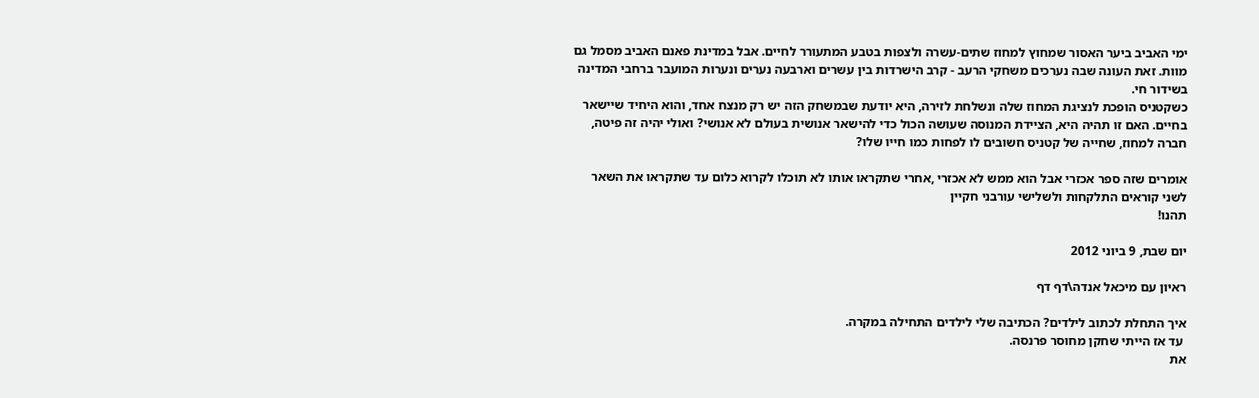ימי האביב ביער האסור שמחוץ למחוז שתים-עשרה ולצפות בטבע המתעורר לחיים. אבל במדינת פאנם האביב מסמל גם מוות. זאת העונה שבה נערכים משחקי הרעב - קרב הישרדות בין עשרים וארבעה נערים ונערות המועבר ברחבי המדינה בשידור חי.
כשקטניס הופכת לנציגת המחוז שלה ונשלחת לזירה, היא יודעת שבמשחק הזה יש רק מנצח אחד, והוא היחיד שיישאר בחיים. האם זו תהיה היא, הציידת המנוסה שעושה הכול כדי להישאר אנושית בעולם לא אנושי? ואולי יהיה זה פיטה, חברה למחוז, שחייה של קטניס חשובים לו לפחות כמו חייו שלו?

אומרים שזה ספר אכזרי אבל הוא ממש לא אכזרי ,אחרי שתקראו אותו לא תוכלו לקרוא כלום עד שתקראו את השאר  לשני קוראים התלקחות ולשלישי עורבני חקיין
תהנו!

יום שבת, 9 ביוני 2012

ראיון עם מיכאל אנדה\דף דף

איך התחלת לכתוב לילדים? הכתיבה שלי לילדים התחילה במקרה.
 עד אז הייתי שחקן מחוסר פרנסה.
את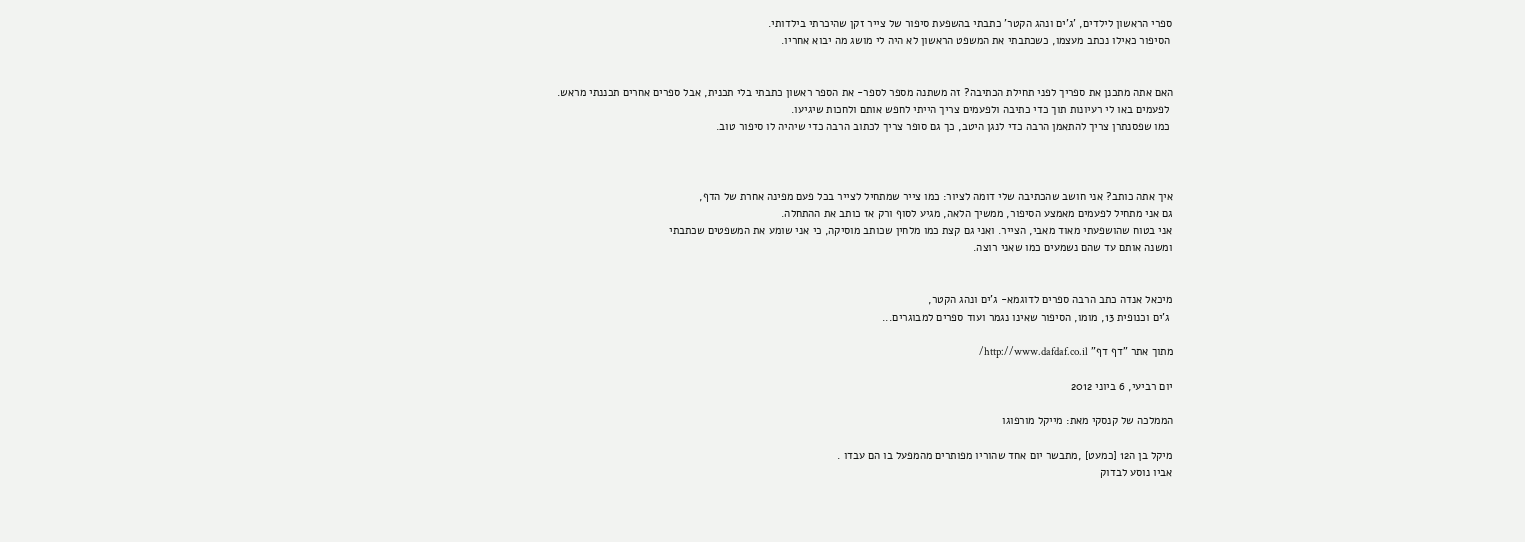ספרי הראשון לילדים, 'ג'ים ונהג הקטר' כתבתי בהשפעת סיפור של צייר זקן שהיכרתי בילדותי.
 הסיפור כאילו נכתב מעצמו, כשכתבתי את המשפט הראשון לא היה לי מושג מה יבוא אחריו.


האם אתה מתכנן את ספריך לפני תחילת הכתיבה? זה משתנה מספר לספר- את הספר ראשון כתבתי בלי תכנית, אבל ספרים אחרים תכננתי מראש.
 לפעמים באו לי רעיונות תוך כדי כתיבה ולפעמים צריך הייתי לחפש אותם ולחכות שיגיעו.
 כמו שפסנתרן צריך להתאמן הרבה כדי לנגן היטב, כך גם סופר צריך לכתוב הרבה כדי שיהיה לו סיפור טוב.



איך אתה כותב? אני חושב שהכתיבה שלי דומה לציור: כמו צייר שמתחיל לצייר בכל פעם מפינה אחרת של הדף,
גם אני מתחיל לפעמים מאמצע הסיפור, ממשיך הלאה, מגיע לסוף ורק אז כותב את ההתחלה.
אני בטוח שהושפעתי מאוד מאבי, הצייר. ואני גם קצת כמו מלחין שכותב מוסיקה, כי אני שומע את המשפטים שכתבתי
ומשנה אותם עד שהם נשמעים כמו שאני רוצה.


מיכאל אנדה כתב הרבה ספרים לדוגמא- ג'ים ונהג הקטר,
 ג'ים וכנופית 13, מומו, הסיפור שאינו נגמר ועוד ספרים למבוגרים...

מתוך אתר "דף דף" http://www.dafdaf.co.il/

יום רביעי, 6 ביוני 2012

הממלכה של קנסקי מאת: מייקל מורפוגו

מיקל בן ה12 [כמעט] ,מתבשר יום אחד שהוריו מפותרים מהמפעל בו הם עבדו .
אביו נוסע לבדוק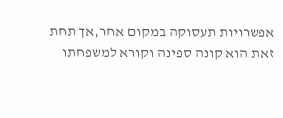אפשרויות תעסוקה במקום אחר,אך תחת זאת הוא קונה ספינה וקורא למשפחתו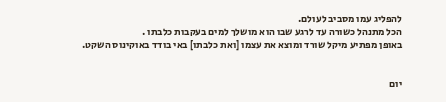להפליג עמו מסביב לעולם.
הכל מתנהל כשורה עד לרגע שבו הוא מושלך למים בעקבות כלבתו .
באופן מפתיע מיקל שורד ומוצא את עצמו [ואת כלבתו] באי בודד באוקינוס השקט.


יום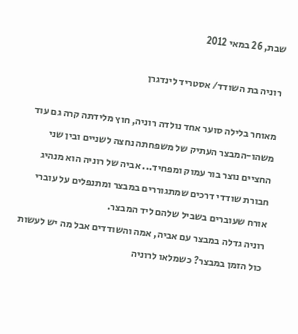שבת, 26 במאי 2012

רוניה בת השודד/ אסטריד לינדגרן

מאוחר בלילה סוער אחד נולדה רוניה, חוץ מלידתה קרה גם עוד משהו-המבצר העתיק של משפחתה נחצה לשניים ובין שני החציים נוצר בור עמוק ומפחיד... אביה של רוניה הוא מנהיג חבורת שודדי דרכים שמתגוררים במבצר ומתנפלים על עוברי אורח שעוברים בשביל שלהם ליד המבצר.
רוניה גדלה במבצר עם אביה, אמה והשודדים אבל מה יש לעשות כול הזמן במבצר? כשמלאו לרוניה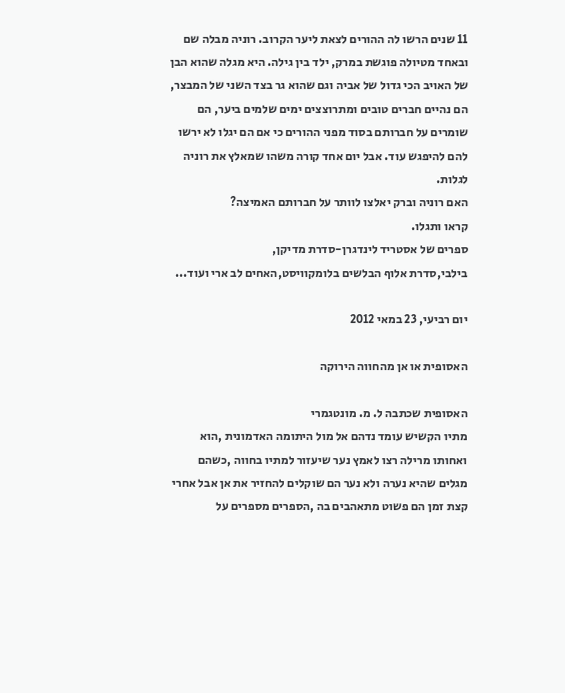11 שנים הרשו לה ההורים לצאת ליער הקרוב. רוניה מבלה שם ובאחד מטיולה פוגשת במרק, ילד בין גילה. היא מגלה שהוא הבן של האויב הכי גדול של אביה וגם שהוא גר בצד השני של המבצר, הם נהיים חברים טובים ומתרוצצים ימים שלמים ביער, הם שומרים על חברותם בסוד מפני ההורים כי אם הם יגלו לא ירשו להם להיפגש עוד. אבל יום אחד קורה משהו שמאלץ את רוניה לגלות.
האם רוניה וברק יאלצו לוותר על חברותם האמיצה?
קראו ותגלו.
ספרים של אסטריד לינדגרן-סדרת מדיקן,
בילבי,סדרת אלוף הבלשים בלומקוויסט,האחים לב ארי ועוד...

יום רביעי, 23 במאי 2012

האסופית או אן מהחווה הירוקה

האסופית שכתבה ל. מ. מונטגמרי
מתיו הקשיש עומד נדהם אל מול היתומה האדמונית ,הוא ואחותו מרילה רצו לאמץ נער שיעזור למתיו בחווה ,כשהם מגלים שהיא נערה ולא נער הם שוקלים להחזיר את אן אבל אחרי קצת זמן הם פשוט מתאהבים בה ,הספרים מספרים על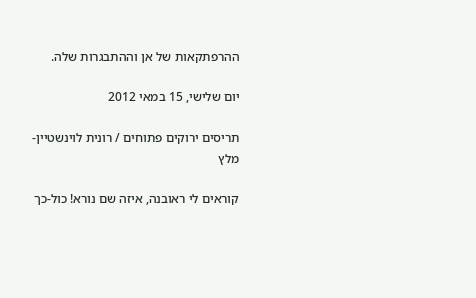ההרפתקאות של אן וההתבגרות שלה.

יום שלישי, 15 במאי 2012

תריסים ירוקים פתוחים / רונית לוינשטיין-מלץ

קוראים לי ראובנה, איזה שם נורא! כול-כך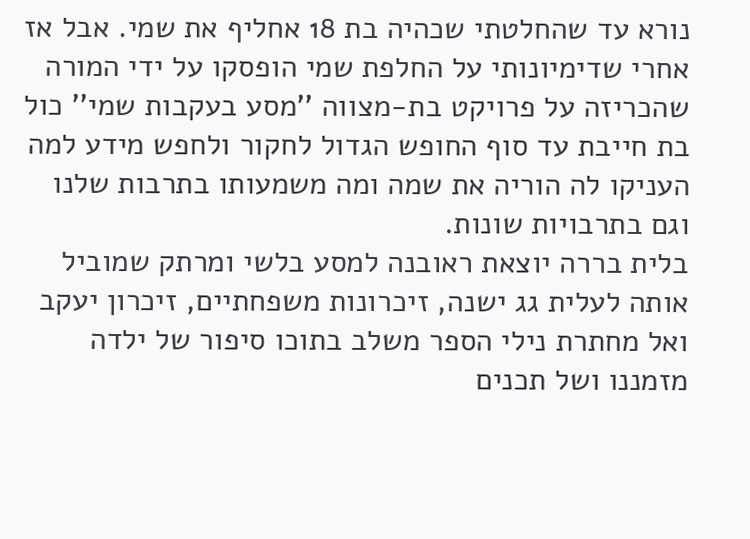נורא עד שהחלטתי שכהיה בת 18 אחליף את שמי. אבל אז אחרי שדימיונותי על החלפת שמי הופסקו על ידי המורה שהכריזה על פרויקט בת-מצווה ''מסע בעקבות שמי'' כול בת חייבת עד סוף החופש הגדול לחקור ולחפש מידע למה העניקו לה הוריה את שמה ומה משמעותו בתרבות שלנו וגם בתרבויות שונות.
בלית בררה יוצאת ראובנה למסע בלשי ומרתק שמוביל אותה לעלית גג ישנה, זיכרונות משפחתיים, זיכרון יעקב ואל מחתרת נילי הספר משלב בתוכו סיפור של ילדה מזמננו ושל תכנים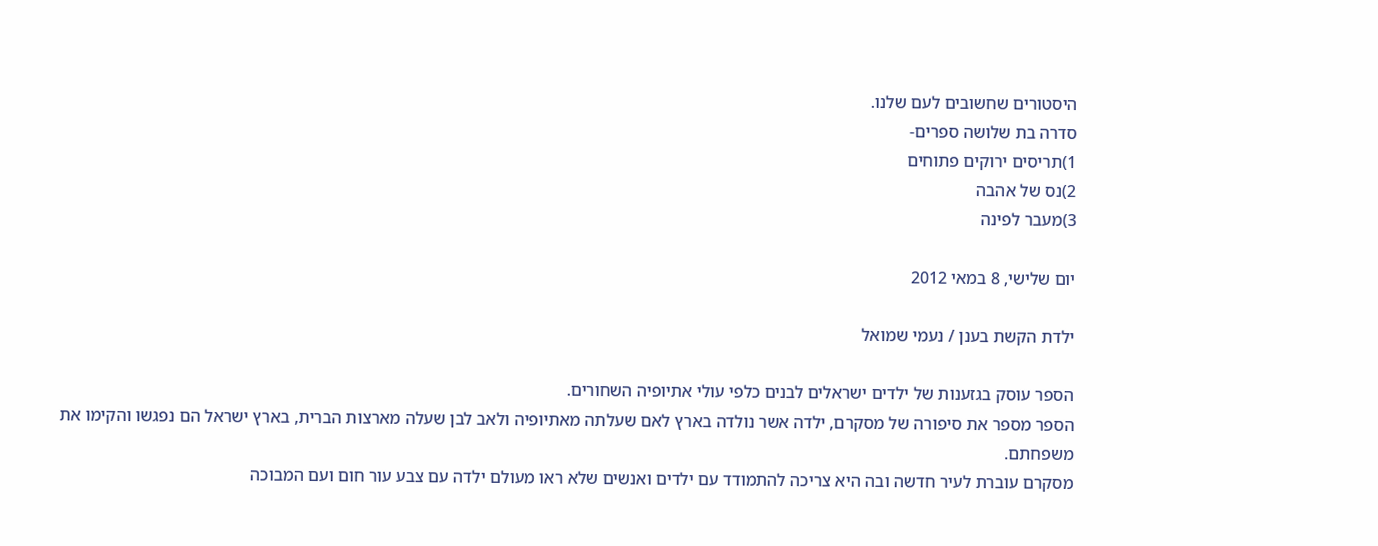היסטורים שחשובים לעם שלנו.
סדרה בת שלושה ספרים-
1)תריסים ירוקים פתוחים
2)נס של אהבה
3)מעבר לפינה

יום שלישי, 8 במאי 2012

ילדת הקשת בענן / נעמי שמואל

הספר עוסק בגזענות של ילדים ישראלים לבנים כלפי עולי אתיופיה השחורים.
הספר מספר את סיפורה של מסקרם, ילדה אשר נולדה בארץ לאם שעלתה מאתיופיה ולאב לבן שעלה מארצות הברית, בארץ ישראל הם נפגשו והקימו את משפחתם.
מסקרם עוברת לעיר חדשה ובה היא צריכה להתמודד עם ילדים ואנשים שלא ראו מעולם ילדה עם צבע עור חום ועם המבוכה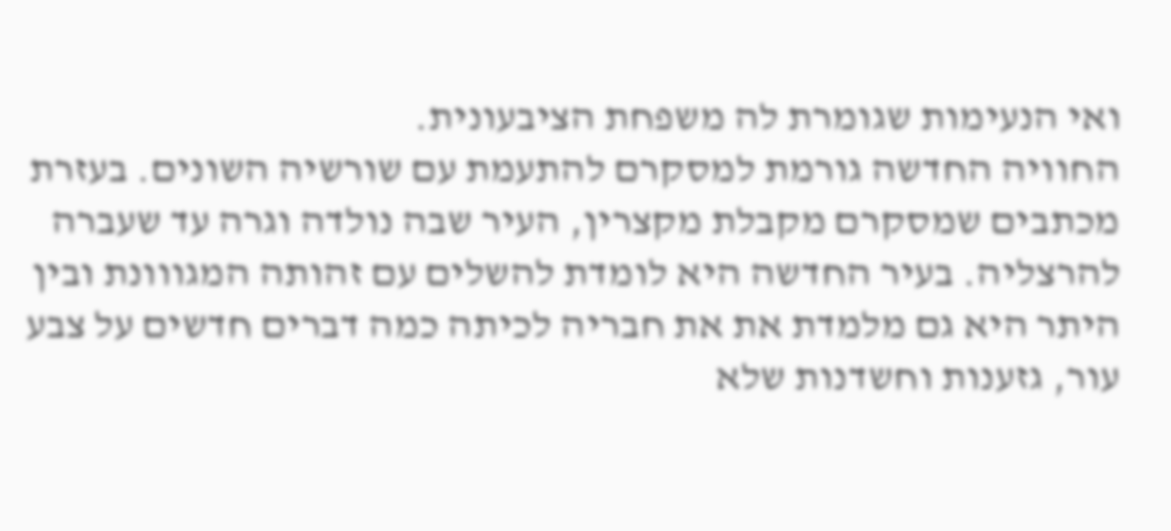ואי הנעימות שגומרת לה משפחת הציבעונית.
החוויה החדשה גורמת למסקרם להתעמת עם שורשיה השונים. בעזרת מכתבים שמסקרם מקבלת מקצרין, העיר שבה נולדה וגרה עד שעברה להרצליה. בעיר החדשה היא לומדת להשלים עם זהותה המגווונת ובין היתר היא גם מלמדת את את חבריה לכיתה כמה דברים חדשים על צבע עור, גזענות וחשדנות שלא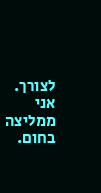לצורך.
אני ממליצה בחום.